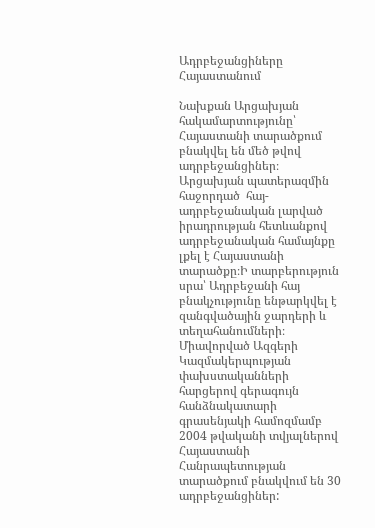Ադրբեջանցիները Հայաստանում

Նախքան Արցախյան հակամարտությունը՝  Հայաստանի տարածքում բնակվել են մեծ թվով ադրբեջանցիներ։ Արցախյան պատերազմին հաջորդած  հայ-ադրբեջանական լարված իրադրության հետևանքով ադրբեջանական համայնքը լքել է Հայաստանի տարածքը։Ի տարբերություն սրա՝ Ադրբեջանի հայ բնակչությունը ենթարկվել է զանգվածային ջարդերի և տեղահանումների։ Միավորված Ազգերի Կազմակերպության փախստականների հարցերով գերագույն հանձնակատարի գրասենյակի համոզմամբ  2004 թվականի տվյալներով Հայաստանի Հանրապետության տարածքում բնակվում են 30 ադրբեջանցիներ: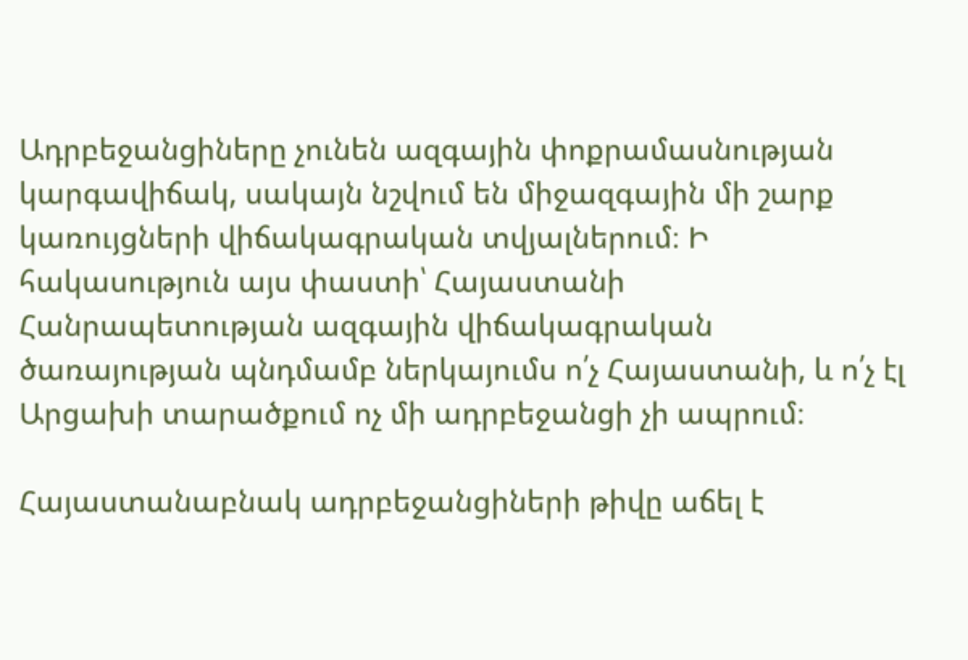Ադրբեջանցիները չունեն ազգային փոքրամասնության կարգավիճակ, սակայն նշվում են միջազգային մի շարք կառույցների վիճակագրական տվյալներում։ Ի հակասություն այս փաստի՝ Հայաստանի Հանրապետության ազգային վիճակագրական ծառայության պնդմամբ ներկայումս ո՛չ Հայաստանի, և ո՛չ էլ Արցախի տարածքում ոչ մի ադրբեջանցի չի ապրում։

Հայաստանաբնակ ադրբեջանցիների թիվը աճել է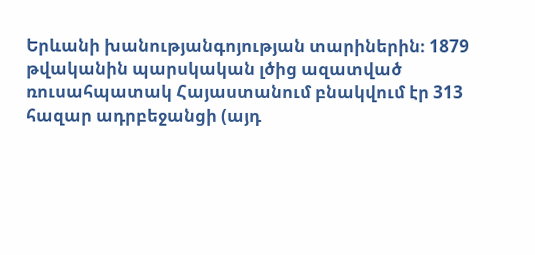Երևանի խանությանգոյության տարիներին։ 1879 թվականին պարսկական լծից ազատված ռուսահպատակ Հայաստանում բնակվում էր 313 հազար ադրբեջանցի (այդ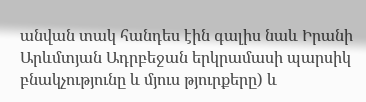անվան տակ հանդես էին գալիս նաև Իրանի  Արևմտյան Ադրբեջան երկրամասի պարսիկ բնակչությունը և մյուս թյուրքերը) և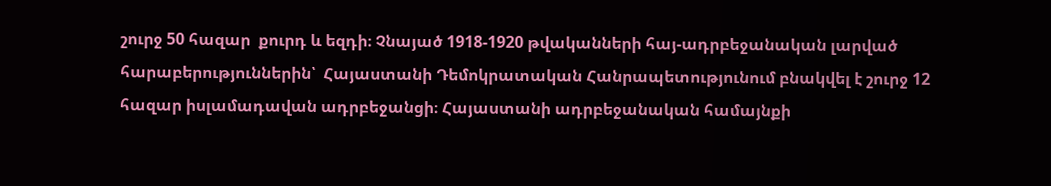շուրջ 50 հազար  քուրդ և եզդի։ Չնայած 1918-1920 թվականների հայ-ադրբեջանական լարված հարաբերություններին՝  Հայաստանի Դեմոկրատական Հանրապետությունում բնակվել է շուրջ 12 հազար իսլամադավան ադրբեջանցի։ Հայաստանի ադրբեջանական համայնքի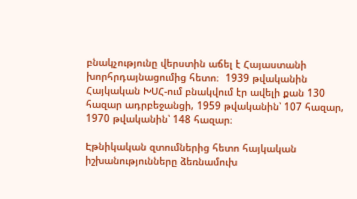բնակչությունը վերստին աճել է Հայաստանի խորհրդայնացումից հետո։  1939 թվականին Հայկական ԽՍՀ-ում բնակվում էր ավելի քան 130 հազար ադրբեջանցի, 1959 թվականին՝ 107 հազար, 1970 թվականին՝ 148 հազար։

Էթնիկական զտումներից հետո հայկական իշխանությունները ձեռնամուխ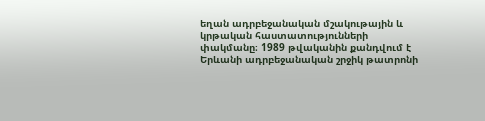եղան ադրբեջանական մշակութային և կրթական հաստատությունների փակմանը։ 1989 թվականին քանդվում է Երևանի ադրբեջանական շրջիկ թատրոնի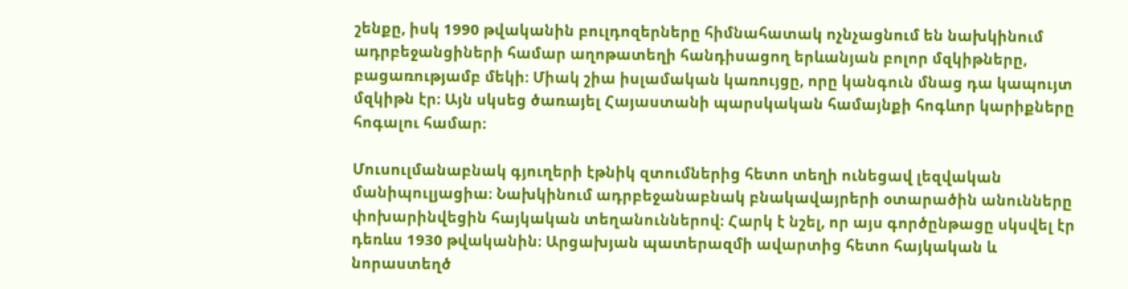շենքը, իսկ 1990 թվականին բուլդոզերները հիմնահատակ ոչնչացնում են նախկինում ադրբեջանցիների համար աղոթատեղի հանդիսացող երևանյան բոլոր մզկիթները, բացառությամբ մեկի։ Միակ շիա իսլամական կառույցը, որը կանգուն մնաց դա կապույտ մզկիթն էր։ Այն սկսեց ծառայել Հայաստանի պարսկական համայնքի հոգևոր կարիքները հոգալու համար։

Մուսուլմանաբնակ գյուղերի էթնիկ զտումներից հետո տեղի ունեցավ լեզվական մանիպուլյացիա։ Նախկինում ադրբեջանաբնակ բնակավայրերի օտարածին անունները փոխարինվեցին հայկական տեղանուններով։ Հարկ է նշել, որ այս գործընթացը սկսվել էր դեռևս 1930 թվականին։ Արցախյան պատերազմի ավարտից հետո հայկական և նորաստեղծ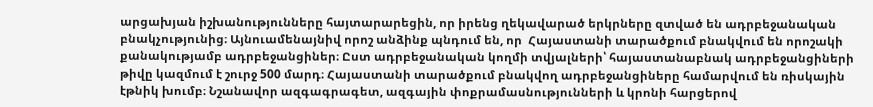արցախյան իշխանությունները հայտարարեցին, որ իրենց ղեկավարած երկրները զտված են ադրբեջանական բնակչությունից։ Այնուամենայնիվ որոշ անձինք պնդում են, որ  Հայաստանի տարածքում բնակվում են որոշակի քանակությամբ ադրբեջանցիներ։ Ըստ ադրբեջանական կողմի տվյալների՝ հայաստանաբնակ ադրբեջանցիների թիվը կազմում է շուրջ 500 մարդ։ Հայաստանի տարածքում բնակվող ադրբեջանցիները համարվում են ռիսկային էթնիկ խումբ։ Նշանավոր ազգագրագետ, ազգային փոքրամասնությունների և կրոնի հարցերով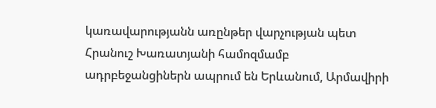կառավարությանն առընթեր վարչության պետ Հրանուշ Խառատյանի համոզմամբ ադրբեջանցիներն ապրում են Երևանում, Արմավիրի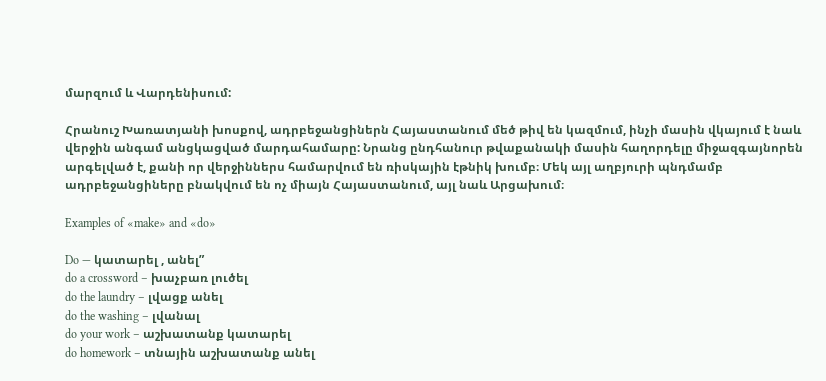մարզում և Վարդենիսում:

Հրանուշ Խառատյանի խոսքով, ադրբեջանցիներն Հայաստանում մեծ թիվ են կազմում, ինչի մասին վկայում է նաև վերջին անգամ անցկացված մարդահամարը: Նրանց ընդհանուր թվաքանակի մասին հաղորդելը միջազգայնորեն արգելված է, քանի որ վերջիններս համարվում են ռիսկային էթնիկ խումբ։ Մեկ այլ աղբյուրի պնդմամբ ադրբեջանցիները բնակվում են ոչ միայն Հայաստանում, այլ նաև Արցախում։

Examples of «make» and «do»

Do — կատարել , անել”
do a crossword – խաչբառ լուծել
do the laundry – լվացք անել
do the washing – լվանալ
do your work – աշխատանք կատարել
do homework – տնային աշխատանք անել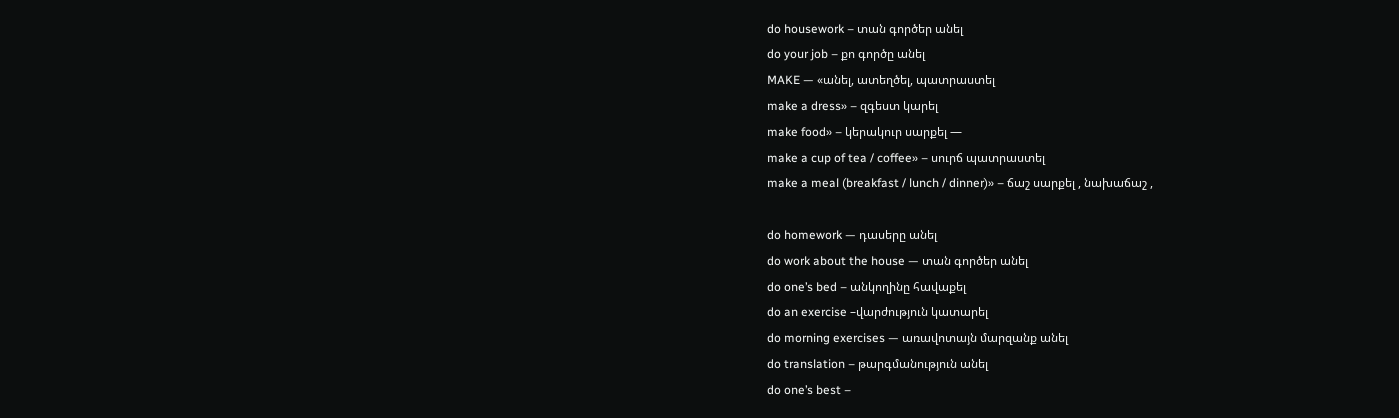do housework – տան գործեր անել
do your job – քո գործը անել
MAKE — «անել, ատեղծել, պատրաստել
make a dress» – զգեստ կարել
make food» – կերակուր սարքել —
make a cup of tea / coffee» – սուրճ պատրաստել
make a meal (breakfast / lunch / dinner)» – ճաշ սարքել , նախաճաշ ,

do homework — դասերը անել
do work about the house — տան գործեր անել
do one’s bed – անկողինը հավաքել
do an exercise –վարժություն կատարել
do morning exercises — առավոտայն մարզանք անել
do translation – թարգմանություն անել
do one’s best –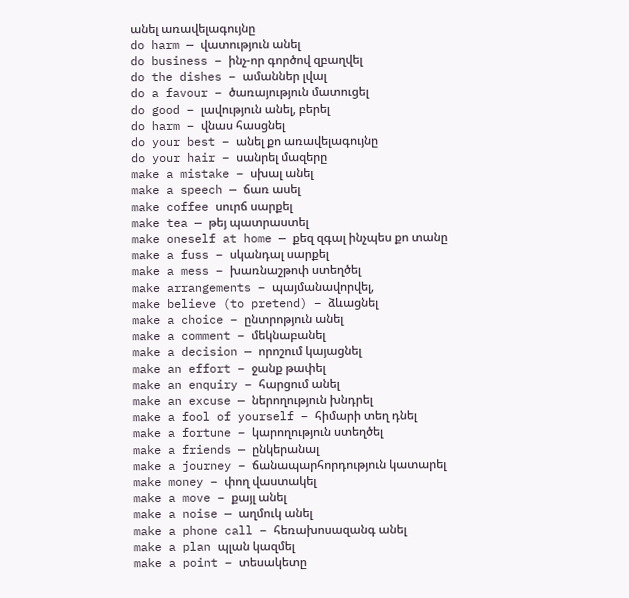անել առավելագույնը
do harm — վատություն անել
do business – ինչ-որ գործով զբաղվել
do the dishes – ամաններ լվալ
do a favour – ծառայություն մատուցել
do good – լավություն անել, բերել
do harm – վնաս հասցնել
do your best – անել քո առավելագույնը
do your hair – սանրել մազերը
make a mistake – սխալ անել
make a speech — ճառ ասել
make coffee սուրճ սարքել
make tea — թեյ պատրաստել
make oneself at home — քեզ զգալ ինչպես քո տանը
make a fuss – սկանդալ սարքել
make a mess – խառնաշթոփ ստեղծել
make arrangements – պայմանավորվել,
make believe (to pretend) – ձևացնել
make a choice – ընտրոթյուն անել
make a comment – մեկնաբանել
make a decision — որոշում կայացնել
make an effort – ջանք թափել
make an enquiry – հարցում անել
make an excuse — ներողություն խնդրել
make a fool of yourself – հիմարի տեղ դնել
make a fortune – կարողություն ստեղծել
make a friends — ընկերանալ
make a journey – ճանապարհորդություն կատարել
make money – փող վաստակել
make a move – քայլ անել
make a noise — աղմուկ անել
make a phone call – հեռախոսազանգ անել
make a plan պլան կազմել
make a point – տեսակետը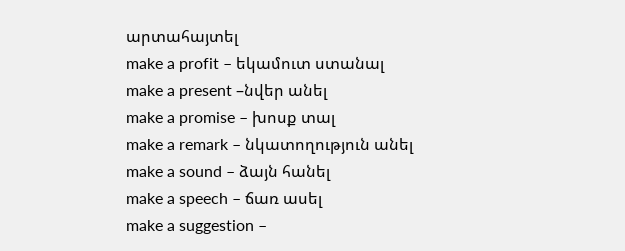արտահայտել
make a profit – եկամուտ ստանալ
make a present –նվեր անել
make a promise – խոսք տալ
make a remark – նկատողություն անել
make a sound – ձայն հանել
make a speech – ճառ ասել
make a suggestion –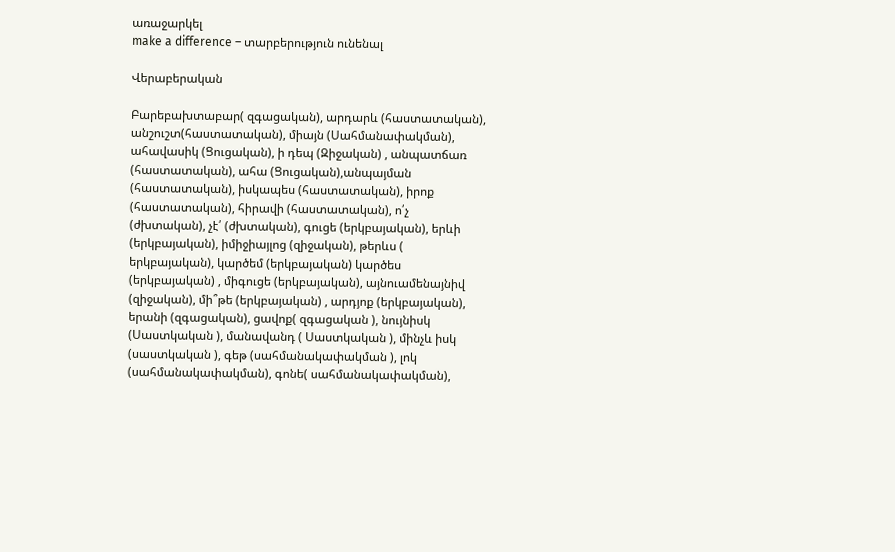առաջարկել
make a difference – տարբերություն ունենալ

Վերաբերական

Բարեբախտաբար( զգացական), արդարև (հաստատական), անշուշտ(հաստատական), միայն (Սահմանափակման), ահավասիկ (Ցուցական), ի դեպ (Զիջական) , անպատճառ (հաստատական), ահա (Ցուցական),անպայման (հաստատական), իսկապես (հաստատական), իրոք (հաստատական), հիրավի (հաստատական), ո՛չ (ժխտական), չէ՛ (ժխտական), գուցե (երկբայական), երևի (երկբայական), իմիջիայլոց (զիջական), թերևս ( երկբայական), կարծեմ (երկբայական) կարծես (երկբայական) , միգուցե (երկբայական), այնուամենայնիվ (զիջական), մի՞թե (երկբայական) , արդյոք (երկբայական), երանի (զգացական), ցավոք( զգացական ), նույնիսկ (Սաստկական ), մանավանդ ( Սաստկական ), մինչև իսկ (սաստկական ), գեթ (սահմանակափակման ), լոկ (սահմանակափակման), գոնե( սահմանակափակման),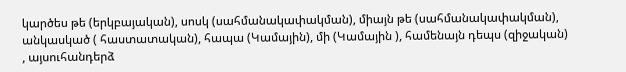կարծես թե (երկբայական), սոսկ (սահմանակափակման), միայն թե (սահմանակափակման), անկասկած ( հաստատական), հապա (Կամային), մի (Կամային ), համենայն դեպս (զիջական) , այսուհանդերձ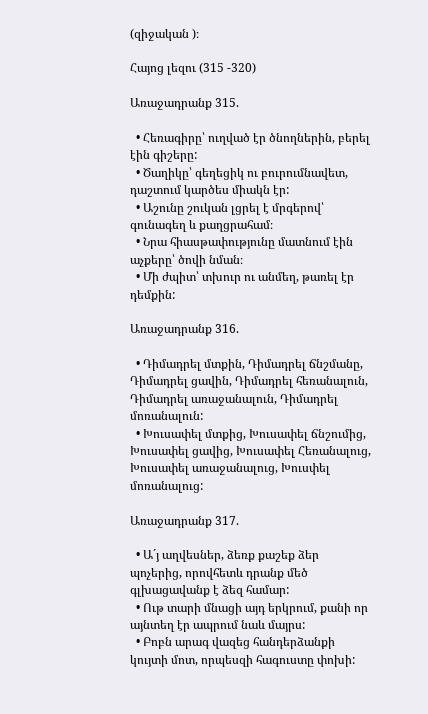(զիջական )։

Հայոց լեզու (315 -320)

Առաջադրանք 315.

  • Հեռագիրը՝ ուղված էր ծնողներին, բերել էին գիշերը:
  • Ծաղիկը՝ գեղեցիկ ու բուրումնավետ, դաշտում կարծես միակն էր:
  • Աշունը շուկան լցրել է մրգերով՝ գունագեղ և քաղցրահամ։
  • Նրա հիասթափությունը մատնում էին աչքերը՝ ծովի նման։
  • Մի ժպիտ՝ տխուր ու անմեղ, թառել էր դեմքին:

Առաջադրանք 316.

  • Դիմադրել մտքին, Դիմադրել ճնշմանը, Դիմադրել ցավին, Դիմադրել հեռանալուն, Դիմադրել առաջանալուն, Դիմադրել մոռանալուն:
  • Խուսափել մտքից, Խուսափել ճնշումից, Խուսափել ցավից, Խուսափել Հեռանալուց, Խուսափել առաջանալուց, Խուսփել մոռանալուց:

Առաջադրանք 317.

  • Ա´յ աղվեսներ, ձեռք քաշեք ձեր պոչերից, որովհետև դրանք մեծ գլխացավանք է ձեզ համար:
  • Ութ տարի մնացի այդ երկրում, քանի որ այնտեղ էր ապրում նաև մայրս:
  • Բոբն արագ վազեց հանդերձանքի կույտի մոտ, որպեսզի հագուստը փոխի: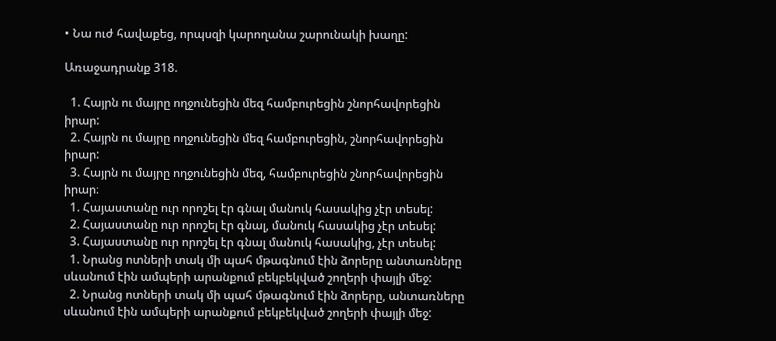• Նա ուժ հավաքեց, որպսզի կարողանա շարունակի խաղը:

Առաջադրանք 318.

  1. Հայրն ու մայրը ողջունեցին մեզ համբուրեցին շնորհավորեցին իրար:
  2. Հայրն ու մայրը ողջունեցին մեզ համբուրեցին, շնորհավորեցին իրար:
  3. Հայրն ու մայրը ողջունեցին մեզ, համբուրեցին շնորհավորեցին իրար։
  1. Հայաստանը ուր որոշել էր գնալ մանուկ հասակից չէր տեսել:
  2. Հայաստանը ուր որոշել էր գնալ, մանուկ հասակից չէր տեսել:
  3. Հայաստանը ուր որոշել էր գնալ մանուկ հասակից, չէր տեսել:
  1. Նրանց ոտների տակ մի պահ մթագնում էին ձորերը անտառները սևանում էին ամպերի արանքում բեկբեկված շողերի փայլի մեջ:
  2. Նրանց ոտների տակ մի պահ մթագնում էին ձորերը, անտառները սևանում էին ամպերի արանքում բեկբեկված շողերի փայլի մեջ: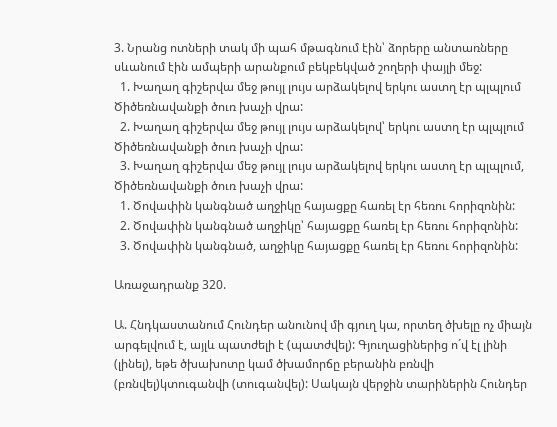3. Նրանց ոտների տակ մի պահ մթագնում էին՝ ձորերը անտառները սևանում էին ամպերի արանքում բեկբեկված շողերի փայլի մեջ:
  1. Խաղաղ գիշերվա մեջ թույլ լույս արձակելով երկու աստղ էր պլպլում Ծիծեռնավանքի ծուռ խաչի վրա:
  2. Խաղաղ գիշերվա մեջ թույլ լույս արձակելով՝ երկու աստղ էր պլպլում Ծիծեռնավանքի ծուռ խաչի վրա:
  3. Խաղաղ գիշերվա մեջ թույլ լույս արձակելով երկու աստղ էր պլպլում, Ծիծեռնավանքի ծուռ խաչի վրա:
  1. Ծովափին կանգնած աղջիկը հայացքը հառել էր հեռու հորիզոնին:
  2. Ծովափին կանգնած աղջիկը՝ հայացքը հառել էր հեռու հորիզոնին:
  3. Ծովափին կանգնած, աղջիկը հայացքը հառել էր հեռու հորիզոնին:

Առաջադրանք 320.

Ա. Հնդկաստանում Հունդեր անունով մի գյուղ կա, որտեղ ծխելը ոչ միայն արգելվում է, այլև պատժելի է (պատժվել): Գյուղացիներից ո´վ էլ լինի (լինել), եթե ծխախոտը կամ ծխամորճը բերանին բռնվի (բռնվել)կտուգանվի (տուգանվել): Սակայն վերջին տարիներին Հունդեր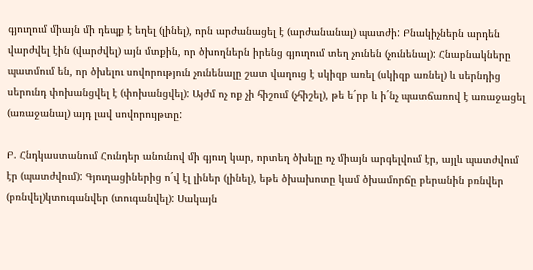գյուղում միայն մի դեպք է եղել (լինել), որն արժանացել է (արժանանալ) պատժի: Բնակիչներն արդեն վարժվել էին (վարժվել) այն մտքին, որ ծխողներն իրենց գյուղում տեղ չունեն (չունենալ): Հնաբնակները պատմում են, որ ծխելու սովորություն չունենալը շատ վաղուց է սկիզբ առել (սկիզբ առնել) և սերնդից սերունդ փոխանցվել է (փոխանցվել): Այժմ ոչ ոք չի հիշում (չհիշել), թե ե´րբ և ի´նչ պատճառով է առաջացել (առաջանալ) այդ լավ սովորույթտը:

Բ. Հնդկաստանում Հունդեր անունով մի գյուղ կար, որտեղ ծխելը ոչ միայն արգելվում էր, այլև պատժվում էր (պատժվում): Գյուղացիներից ո´վ էլ լիներ (լինել), եթե ծխախոտը կամ ծխամորճը բերանին բռնվեր (բռնվել)կտուգանվեր (տուգանվել): Սակայն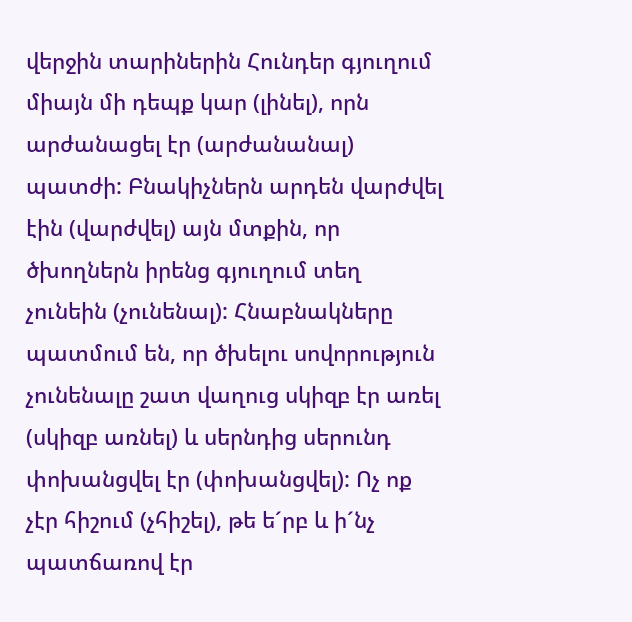վերջին տարիներին Հունդեր գյուղում միայն մի դեպք կար (լինել), որն արժանացել էր (արժանանալ) պատժի: Բնակիչներն արդեն վարժվել էին (վարժվել) այն մտքին, որ ծխողներն իրենց գյուղում տեղ չունեին (չունենալ): Հնաբնակները պատմում են, որ ծխելու սովորություն չունենալը շատ վաղուց սկիզբ էր առել (սկիզբ առնել) և սերնդից սերունդ փոխանցվել էր (փոխանցվել): Ոչ ոք չէր հիշում (չհիշել), թե ե´րբ և ի´նչ պատճառով էր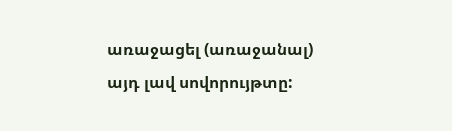առաջացել (առաջանալ) այդ լավ սովորույթտը: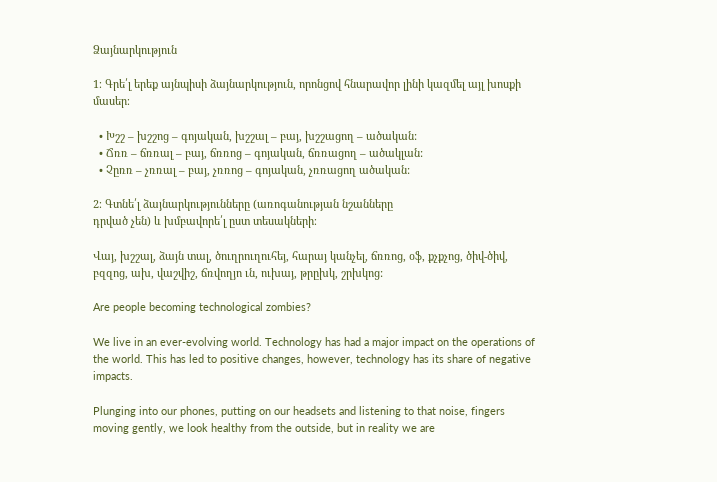Ձայնարկություն

1։ Գրե՛լ երեք այնպիսի ձայնարկություն, որոնցով հնարավոր լինի կազմել այլ խոսքի մասեր։

  • Խշշ – խշշոց – գոյական, խշշալ – բայ, խշշացող – ածական:
  • Ճռռ – ճռռալ – բայ, ճռռոց – գոյական, ճռռացող – ածակլան:
  • Չըռռ – չռռալ – բայ, չռռոց – գոյական, չռռացող ածական:

2։ Գտնե՛լ ձայնարկությունները (առոգանության նշանները
դրված չեն) և խմբավորե՛լ ըստ տեսակների։

Վայ, խշշալ, ձայն տալ, ծուղրուղուհեյ, հարայ կանչել, ճռռոց, օֆ, քչքչոց, ծիվ-ծիվ, բզզոց, ախ, վաշվիշ, ճռվողյո ւն, ուխայ, թրըխկ, շրխկոց:

Are people becoming technological zombies?

We live in an ever-evolving world. Technology has had a major impact on the operations of the world. This has led to positive changes, however, technology has its share of negative impacts.

Plunging into our phones, putting on our headsets and listening to that noise, fingers moving gently, we look healthy from the outside, but in reality we are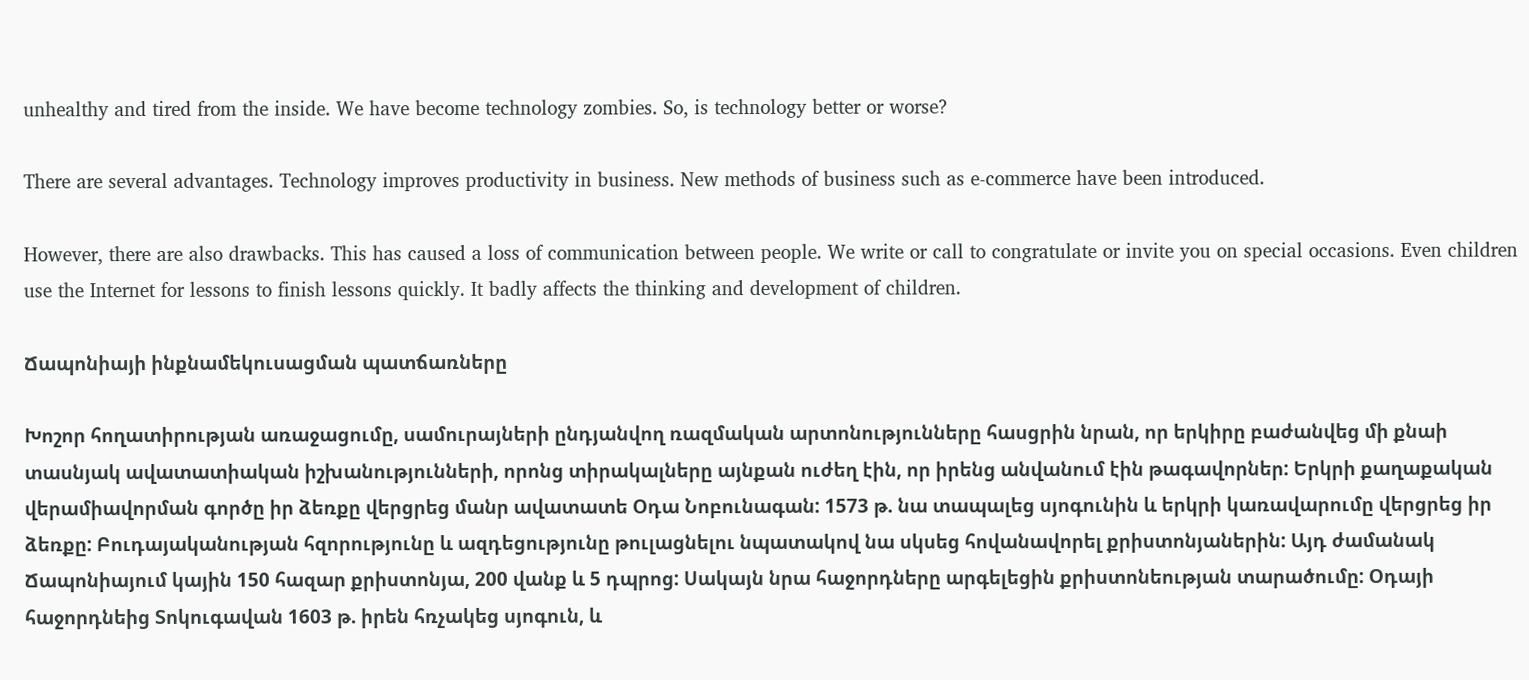unhealthy and tired from the inside. We have become technology zombies. So, is technology better or worse?

There are several advantages. Technology improves productivity in business. New methods of business such as e-commerce have been introduced.

However, there are also drawbacks. This has caused a loss of communication between people. We write or call to congratulate or invite you on special occasions. Even children use the Internet for lessons to finish lessons quickly. It badly affects the thinking and development of children.

Ճապոնիայի ինքնամեկուսացման պատճառները

Խոշոր հողատիրության առաջացումը, սամուրայների ընդյանվող ռազմական արտոնությունները հասցրին նրան, որ երկիրը բաժանվեց մի քնաի տասնյակ ավատատիական իշխանությունների, որոնց տիրակալները այնքան ուժեղ էին, որ իրենց անվանում էին թագավորներ: Երկրի քաղաքական վերամիավորման գործը իր ձեռքը վերցրեց մանր ավատատե Օդա Նոբունագան: 1573 թ. նա տապալեց սյոգունին և երկրի կառավարումը վերցրեց իր ձեռքը: Բուդայականության հզորությունը և ազդեցությունը թուլացնելու նպատակով նա սկսեց հովանավորել քրիստոնյաներին: Այդ ժամանակ Ճապոնիայում կային 150 հազար քրիստոնյա, 200 վանք և 5 դպրոց: Սակայն նրա հաջորդները արգելեցին քրիստոնեության տարածումը: Օդայի հաջորդնեից Տոկուգավան 1603 թ. իրեն հռչակեց սյոգուն, և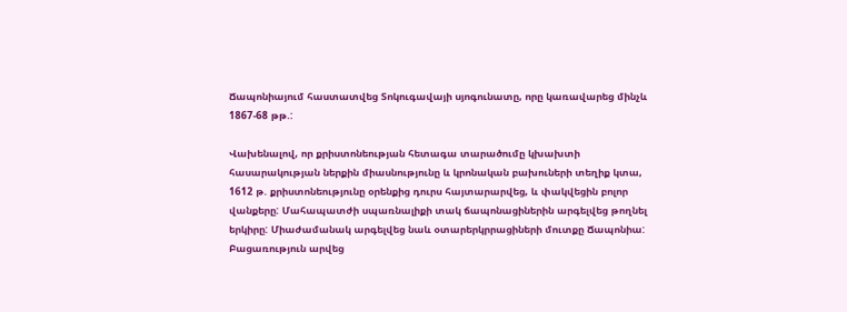Ճապոնիայում հաստատվեց Տոկուգավայի սյոգունատը, որը կառավարեց մինչև 1867-68 թթ.:

Վախենալով, որ քրիստոնեության հետագա տարածումը կխախտի հասարակության ներքին միասնությունը և կրոնական բախուների տեղիք կտա, 1612 թ. քրիստոնեությունը օրենքից դուրս հայտարարվեց, և փակվեցին բոլոր վանքերը: Մահապատժի սպառնալիքի տակ ճապոնացիներին արգելվեց թողնել երկիրը: Միաժամանակ արգելվեց նաև օտարերկրրացիների մուտքը Ճապոնիա: Բացառություն արվեց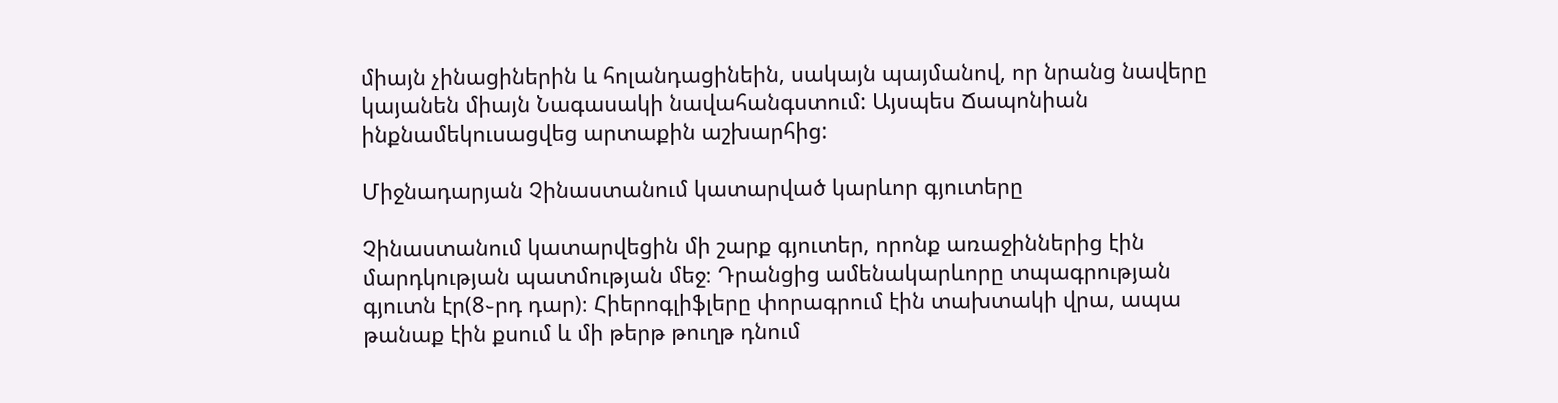միայն չինացիներին և հոլանդացինեին, սակայն պայմանով, որ նրանց նավերը կայանեն միայն Նագասակի նավահանգստում: Այսպես Ճապոնիան ինքնամեկուսացվեց արտաքին աշխարհից:

Միջնադարյան Չինաստանում կատարված կարևոր գյուտերը

Չինաստանում կատարվեցին մի շարք գյուտեր, որոնք առաջիններից էին մարդկության պատմության մեջ։ Դրանցից ամենակարևորը տպագրության գյուտն էր(8֊րդ դար)։ Հիերոգլիֆլերը փորագրում էին տախտակի վրա, ապա թանաք էին քսում և մի թերթ թուղթ դնում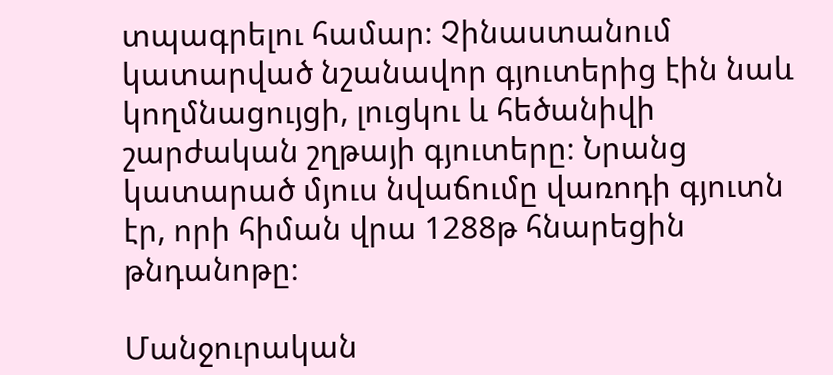տպագրելու համար։ Չինաստանում կատարված նշանավոր գյուտերից էին նաև կողմնացույցի, լուցկու և հեծանիվի շարժական շղթայի գյուտերը։ Նրանց կատարած մյուս նվաճումը վառոդի գյուտն էր, որի հիման վրա 1288թ հնարեցին թնդանոթը։

Մանջուրական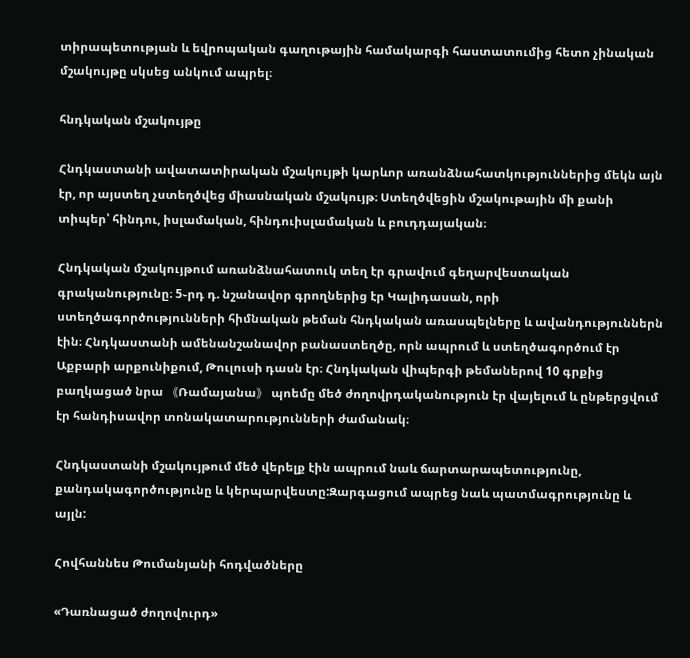տիրապետության և եվրոպական գաղութային համակարգի հաստատումից հետո չինական մշակույթը սկսեց անկում ապրել։

հնդկական մշակույթը

Հնդկաստանի ավատատիրական մշակույթի կարևոր առանձնահատկություններից մեկն այն էր, որ այստեղ չստեղծվեց միասնական մշակույթ։ Ստեղծվեցին մշակութային մի քանի տիպեր՝ հինդու, իսլամական, հինդուիսլամական և բուդդայական։

Հնդկական մշակույթում առանձնահատուկ տեղ էր գրավում գեղարվեստական գրականությունը։ 5֊րդ դ. նշանավոր գրողներից էր Կալիդասան, որի ստեղծագործությունների հիմնական թեման հնդկական առասպելները և ավանդություններն էին։ Հնդկաստանի ամենանշանավոր բանաստեղծը, որն ապրում և ստեղծագործում էր Աքբարի արքունիքում, Թուլուսի դասն էր։ Հնդկական վիպերգի թեմաներով 10 գրքից բաղկացած նրա 《Ռամայանա》 պոեմը մեծ ժողովրդականություն էր վայելում և ընթերցվում էր հանդիսավոր տոնակատարությունների ժամանակ։

Հնդկաստանի մշակույթում մեծ վերելք էին ապրում նաև ճարտարապետությունը, քանդակագործությունը և կերպարվեստը:Զարգացում ապրեց նաև պատմագրությունը և այլն:

Հովհաննես Թումանյանի հոդվածները

«Դառնացած ժողովուրդ»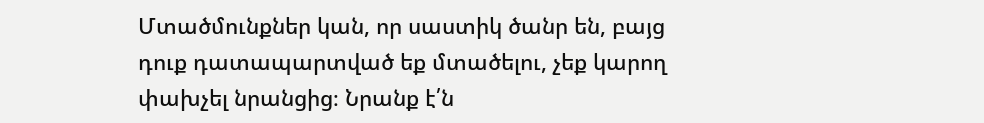Մտածմունքներ կան, որ սաստիկ ծանր են, բայց դուք դատապարտված եք մտածելու, չեք կարող փախչել նրանցից։ Նրանք է՛ն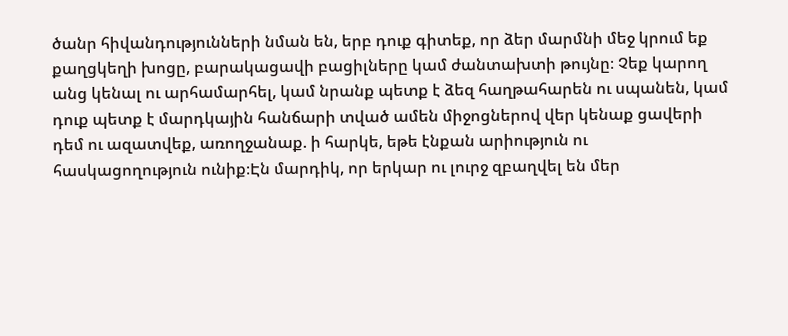ծանր հիվանդությունների նման են, երբ դուք գիտեք, որ ձեր մարմնի մեջ կրում եք քաղցկեղի խոցը, բարակացավի բացիլները կամ ժանտախտի թույնը։ Չեք կարող անց կենալ ու արհամարհել, կամ նրանք պետք է ձեզ հաղթահարեն ու սպանեն, կամ դուք պետք է մարդկային հանճարի տված ամեն միջոցներով վեր կենաք ցավերի դեմ ու ազատվեք, առողջանաք. ի հարկե, եթե էնքան արիություն ու հասկացողություն ունիք։Էն մարդիկ, որ երկար ու լուրջ զբաղվել են մեր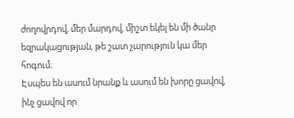ժողովրդով, մեր մարդով, միշտ եկել են մի ծանր եզրակացության, թե շատ չարություն կա մեր հոգում։
Էսպես են ասում նրանք և ասում են խորը ցավով, ինչ ցավով որ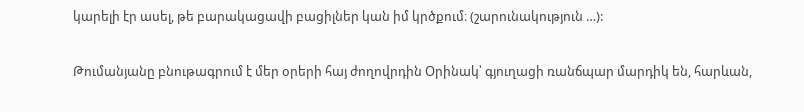կարելի էր ասել, թե բարակացավի բացիլներ կան իմ կրծքում։ (շարունակություն …):

Թումանյանը բնութագրում է մեր օրերի հայ ժողովրդին Օրինակ՝ գյուղացի ռանճպար մարդիկ են, հարևան,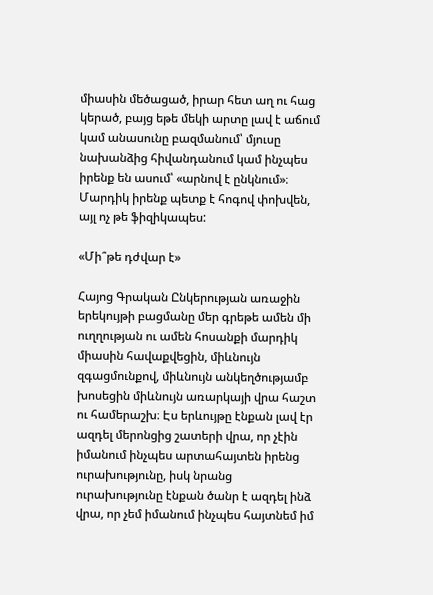միասին մեծացած, իրար հետ աղ ու հաց կերած, բայց եթե մեկի արտը լավ է աճում կամ անասունը բազմանում՝ մյուսը նախանձից հիվանդանում կամ ինչպես իրենք են ասում՝ «արնով է ընկնում»։ Մարդիկ իրենք պետք է հոգով փոխվեն, այլ ոչ թե ֆիզիկապես:

«Մի՞թե դժվար է»

Հայոց Գրական Ընկերության առաջին երեկույթի բացմանը մեր գրեթե ամեն մի ուղղության ու ամեն հոսանքի մարդիկ միասին հավաքվեցին, միևնույն զգացմունքով, միևնույն անկեղծությամբ խոսեցին միևնույն առարկայի վրա հաշտ ու համերաշխ։ Էս երևույթը էնքան լավ էր ազդել մերոնցից շատերի վրա, որ չէին իմանում ինչպես արտահայտեն իրենց ուրախությունը, իսկ նրանց ուրախությունը էնքան ծանր է ազդել ինձ վրա, որ չեմ իմանում ինչպես հայտնեմ իմ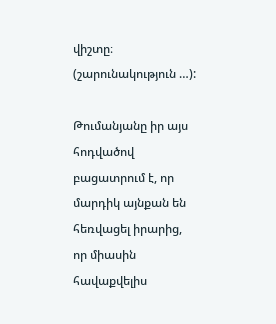վիշտը։ (շարունակություն …):

Թումանյանը իր այս հոդվածով բացատրում է, որ մարդիկ այնքան են հեռվացել իրարից, որ միասին հավաքվելիս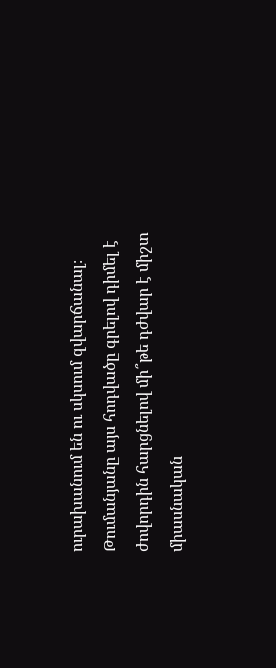ուրախանում են ու սկսում զվարճանալ։ Թումանյանը այս հոդվածը գրելով դիմել է ժովորդին հարցնելով մի՞թե դժվար է միշտ միասնական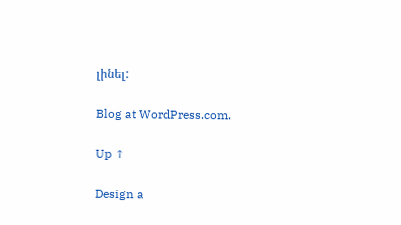լինել:

Blog at WordPress.com.

Up ↑

Design a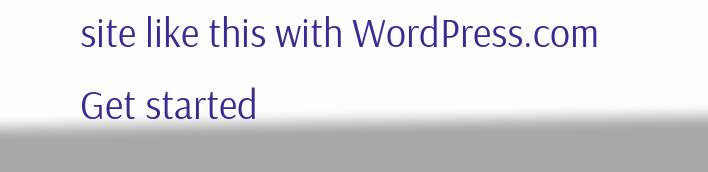site like this with WordPress.com
Get started